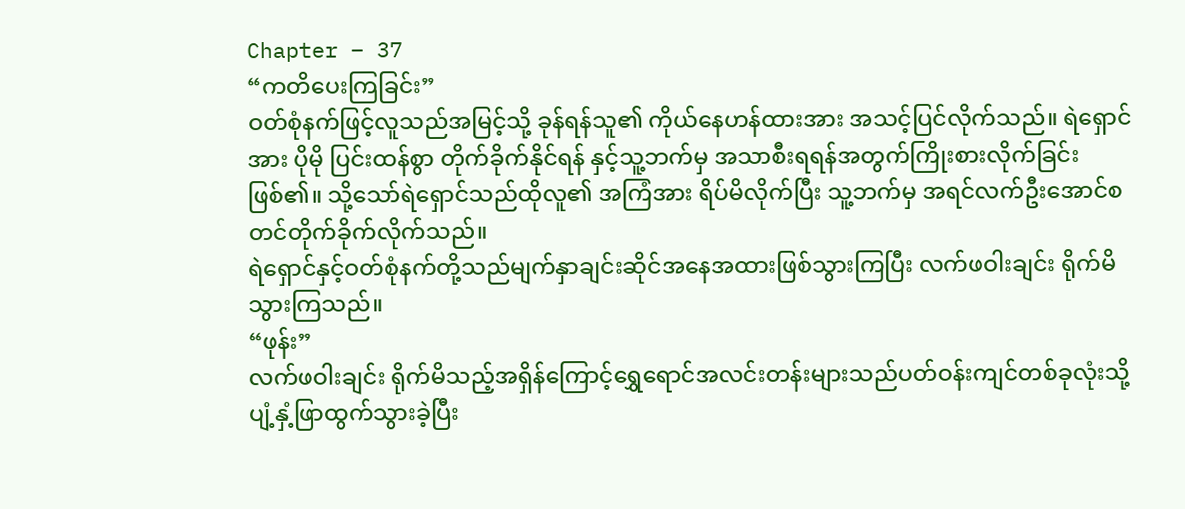Chapter – 37
“ကတိပေးကြခြင်း”
ဝတ်စုံနက်ဖြင့်လူသည်အမြင့်သို့ ခုန်ရန်သူ၏ ကိုယ်နေဟန်ထားအား အသင့်ပြင်လိုက်သည်။ ရဲရှောင်အား ပိုမို ပြင်းထန်စွာ တိုက်ခိုက်နိုင်ရန် နှင့်သူ့ဘက်မှ အသာစီးရရန်အတွက်ကြိုးစားလိုက်ခြင်း ဖြစ်၏။ သို့သော်ရဲရှောင်သည်ထိုလူ၏ အကြံအား ရိပ်မိလိုက်ပြီး သူ့ဘက်မှ အရင်လက်ဦးအောင်စတင်တိုက်ခိုက်လိုက်သည်။
ရဲရှောင်နှင့်ဝတ်စုံနက်တို့သည်မျက်နှာချင်းဆိုင်အနေအထားဖြစ်သွားကြပြီး လက်ဖဝါးချင်း ရိုက်မိသွားကြသည်။
“ဖုန်း”
လက်ဖဝါးချင်း ရိုက်မိသည့်အရှိန်ကြောင့်ရွှေရောင်အလင်းတန်းများသည်ပတ်ဝန်းကျင်တစ်ခုလုံးသို့ ပျံ့နှံ့ဖြာထွက်သွားခဲ့ပြီး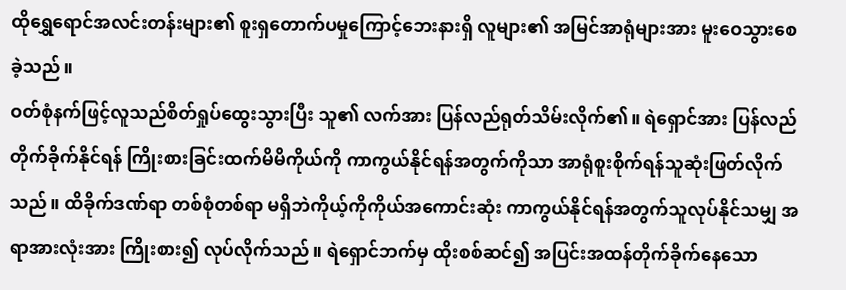ထိုရွှေရောင်အလင်းတန်းများ၏ စူးရှတောက်ပမှုကြောင့်ဘေးနားရှိ လူများ၏ အမြင်အာရုံများအား မူးဝေသွားစေခဲ့သည်။
ဝတ်စုံနက်ဖြင့်လူသည်စိတ်ရှုပ်ထွေးသွားပြီး သူ၏ လက်အား ပြန်လည်ရုတ်သိမ်းလိုက်၏။ ရဲရှောင်အား ပြန်လည်တိုက်ခိုက်နိုင်ရန် ကြိုးစားခြင်းထက်မိမိကိုယ်ကို ကာကွယ်နိုင်ရန်အတွက်ကိုသာ အာရုံစူးစိုက်ရန်သူဆုံးဖြတ်လိုက်သည်။ ထိခိုက်ဒဏ်ရာ တစ်စုံတစ်ရာ မရှိဘဲကိုယ့်ကိုကိုယ်အကောင်းဆုံး ကာကွယ်နိုင်ရန်အတွက်သူလုပ်နိုင်သမျှ အရာအားလုံးအား ကြိုးစား၍ လုပ်လိုက်သည်။ ရဲရှောင်ဘက်မှ ထိုးစစ်ဆင်၍ အပြင်းအထန်တိုက်ခိုက်နေသော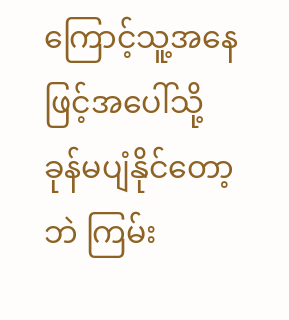ကြောင့်သူ့အနေဖြင့်အပေါ်သို့ ခုန်မပျံနိုင်တော့ဘဲ ကြမ်း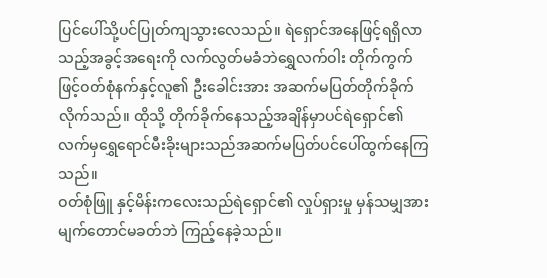ပြင်ပေါ်သို့ပင်ပြုတ်ကျသွားလေသည်။ ရဲရှောင်အနေဖြင့်ရရှိလာသည့်အခွင့်အရေးကို လက်လွတ်မခံဘဲရွှေလက်ဝါး တိုက်ကွက်ဖြင့်ဝတ်စုံနက်နှင့်လူ၏ ဦးခေါင်းအား အဆက်မပြတ်တိုက်ခိုက်လိုက်သည်။ ထိုသို့ တိုက်ခိုက်နေသည့်အချိန်မှာပင်ရဲရှောင်၏ လက်မှရွှေရောင်မီးခိုးများသည်အဆက်မပြတ်ပင်ပေါ်ထွက်နေကြသည်။
ဝတ်စုံဖြူ နှင့်မိန်းကလေးသည်ရဲရှောင်၏ လှုပ်ရှားမှု မှန်သမျှအား မျက်တောင်မခတ်ဘဲ ကြည့်နေခဲ့သည်။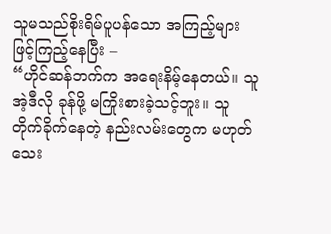သူမသည်စိုးရိမ်ပူပန်သော အကြည့်များဖြင့်ကြည့်နေပြီး –
“ဟိုင်ဆန်ဘက်က အရေးနိမ့်နေတယ်။ သူ အဲ့ဒီလို ခုန်ဖို့ မကြိုးစားခဲ့သင့်ဘူး။ သူတိုက်ခိုက်နေတဲ့ နည်းလမ်းတွေက မဟုတ်သေး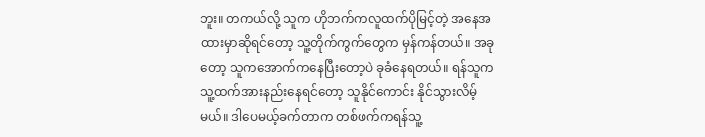ဘူး။ တကယ်လို့ သူက ဟိုဘက်ကလူထက်ပိုမြင့်တဲ့ အနေအထားမှာဆိုရင်တော့ သူ့တိုက်ကွက်တွေက မှန်ကန်တယ်။ အခုတော့ သူကအောက်ကနေပြီးတော့ပဲ ခုခံနေရတယ်။ ရန်သူက သူ့ထက်အားနည်းနေရင်တော့ သူနိုင်ကောင်း နိုင်သွားလိမ့်မယ်။ ဒါပေမယ့်ခက်တာက တစ်ဖက်ကရန်သူ့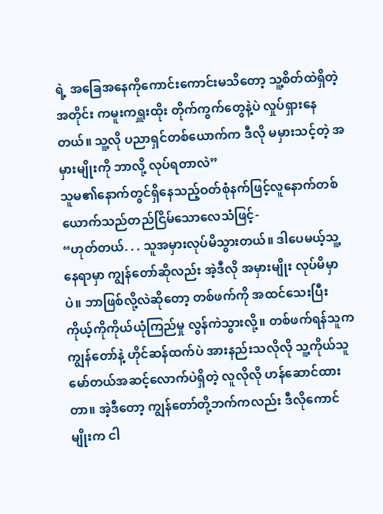ရဲ့ အခြေအနေကိုကောင်းကောင်းမသိတော့ သူ့စိတ်ထဲရှိတဲ့အတိုင်း ကမူးကရှူးထိုး တိုက်ကွက်တွေနဲ့ပဲ လှုပ်ရှားနေတယ်။ သူ့လို ပညာရှင်တစ်ယောက်က ဒီလို မမှားသင့်တဲ့ အမှားမျိုးကို ဘာလို့ လုပ်ရတာလဲ”
သူမ၏နောက်တွင်ရှိနေသည့်ဝတ်စုံနက်ဖြင့်လူနောက်တစ်ယောက်သည်တည်ငြိမ်သောလေသံဖြင့်-
“ဟုတ်တယ်. . . သူအမှားလုပ်မိသွားတယ်။ ဒါပေမယ့်သူ့နေရာမှာ ကျွန်တော်ဆိုလည်း အဲ့ဒီလို အမှားမျိုး လုပ်မိမှာပဲ။ ဘာဖြစ်လို့လဲဆိုတော့ တစ်ဖက်ကို အထင်သေးပြီး ကိုယ့်ကိုကိုယ်ယုံကြည်မှု လွန်ကဲသွားလို့။ တစ်ဖက်ရန်သူက ကျွန်တော်နဲ့ ဟိုင်ဆန်ထက်ပဲ အားနည်းသလိုလို သူ့ကိုယ်သူမော်တယ်အဆင့်လောက်ပဲရှိတဲ့ လူလိုလို ဟန်ဆောင်ထားတာ။ အဲ့ဒီတော့ ကျွန်တော်တို့ဘက်ကလည်း ဒီလိုကောင်မျိုးက ငါ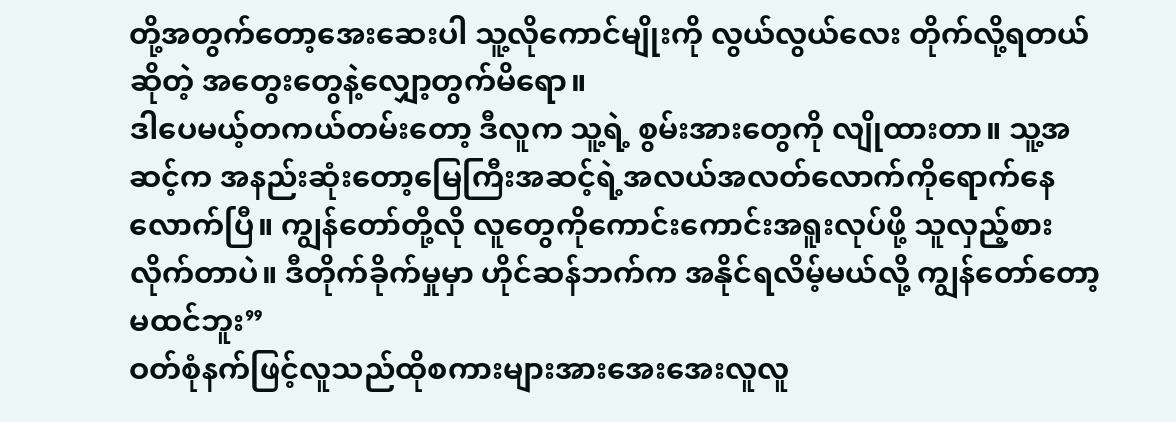တို့အတွက်တော့အေးဆေးပါ သူ့လိုကောင်မျိုးကို လွယ်လွယ်လေး တိုက်လို့ရတယ်ဆိုတဲ့ အတွေးတွေနဲ့လျှော့တွက်မိရော။
ဒါပေမယ့်တကယ်တမ်းတော့ ဒီလူက သူ့ရဲ့ စွမ်းအားတွေကို လျိုထားတာ။ သူ့အဆင့်က အနည်းဆုံးတော့မြေကြီးအဆင့်ရဲ့အလယ်အလတ်လောက်ကိုရောက်နေလောက်ပြီ။ ကျွန်တော်တို့လို လူတွေကိုကောင်းကောင်းအရူးလုပ်ဖို့ သူလှည့်စားလိုက်တာပဲ။ ဒီတိုက်ခိုက်မှုမှာ ဟိုင်ဆန်ဘက်က အနိုင်ရလိမ့်မယ်လို့ ကျွန်တော်တော့ မထင်ဘူး”
ဝတ်စုံနက်ဖြင့်လူသည်ထိုစကားများအားအေးအေးလူလူ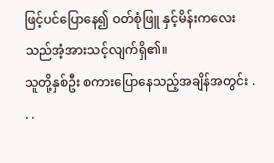ဖြင့်ပင်ပြောနေ၍ ဝတ်စုံဖြူ နှင့်မိန်းကလေးသည်အံ့အားသင့်လျက်ရှိ၏။
သူတို့နှစ်ဦး စကားပြောနေသည့်အချိန်အတွင်း . . .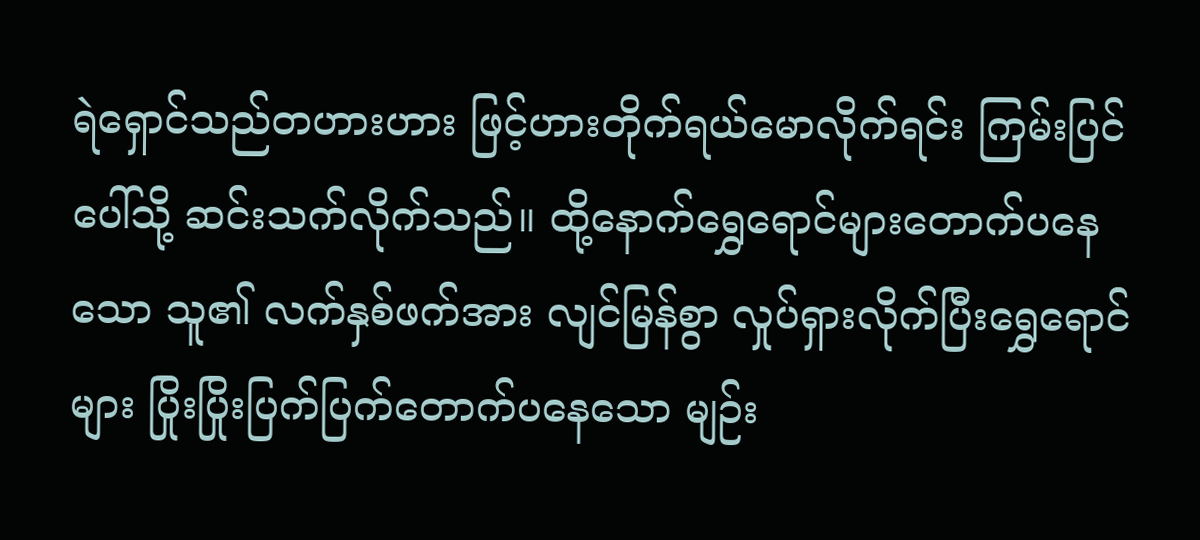ရဲရှောင်သည်တဟားဟား ဖြင့်ဟားတိုက်ရယ်မောလိုက်ရင်း ကြမ်းပြင်ပေါ်သို့ ဆင်းသက်လိုက်သည်။ ထို့နောက်ရွှေရောင်များတောက်ပနေသော သူ၏ လက်နှစ်ဖက်အား လျင်မြန်စွာ လှုပ်ရှားလိုက်ပြီးရွှေရောင်များ ပြိုးပြိုးပြက်ပြက်တောက်ပနေသော မျဉ်း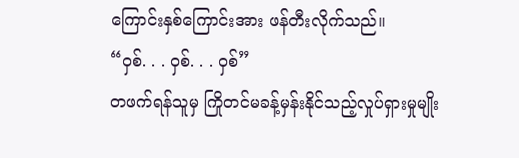ကြောင်းနှစ်ကြောင်းအား ဖန်တီးလိုက်သည်။
“ဝှစ်. . . ဝှစ်. . . ဝှစ်”
တဖက်ရန်သူမှ ကြိုတင်မခန့်မှန်းနိုင်သည့်လှုပ်ရှားမှုမျိုး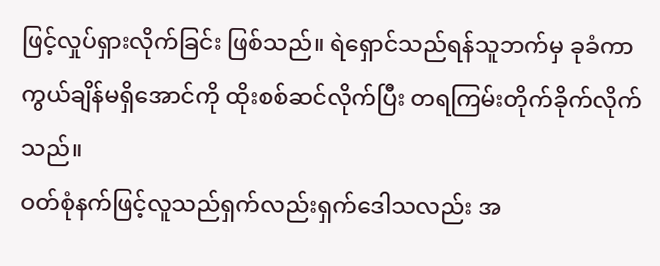ဖြင့်လှုပ်ရှားလိုက်ခြင်း ဖြစ်သည်။ ရဲရှောင်သည်ရန်သူဘက်မှ ခုခံကာကွယ်ချိန်မရှိအောင်ကို ထိုးစစ်ဆင်လိုက်ပြီး တရကြမ်းတိုက်ခိုက်လိုက်သည်။
ဝတ်စုံနက်ဖြင့်လူသည်ရှက်လည်းရှက်ဒေါသလည်း အ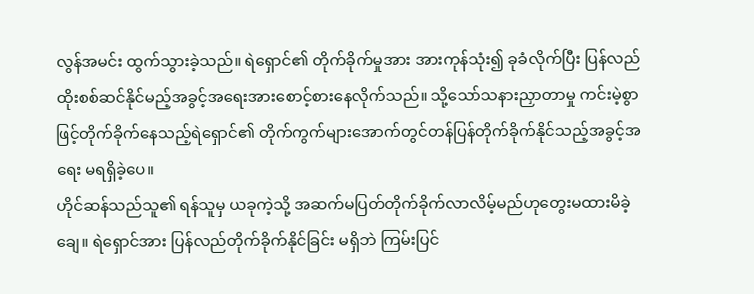လွန်အမင်း ထွက်သွားခဲ့သည်။ ရဲရှောင်၏ တိုက်ခိုက်မှုအား အားကုန်သုံး၍ ခုခံလိုက်ပြီး ပြန်လည်ထိုးစစ်ဆင်နိုင်မည့်အခွင့်အရေးအားစောင့်စားနေလိုက်သည်။ သို့သော်သနားညှာတာမှု ကင်းမဲ့စွာဖြင့်တိုက်ခိုက်နေသည့်ရဲရှောင်၏ တိုက်ကွက်များအောက်တွင်တန်ပြန်တိုက်ခိုက်နိုင်သည့်အခွင့်အရေး မရရှိခဲ့ပေ။
ဟိုင်ဆန်သည်သူ၏ ရန်သူမှ ယခုကဲ့သို့ အဆက်မပြတ်တိုက်ခိုက်လာလိမ့်မည်ဟုတွေးမထားမိခဲ့ချေ။ ရဲရှောင်အား ပြန်လည်တိုက်ခိုက်နိုင်ခြင်း မရှိဘဲ ကြမ်းပြင်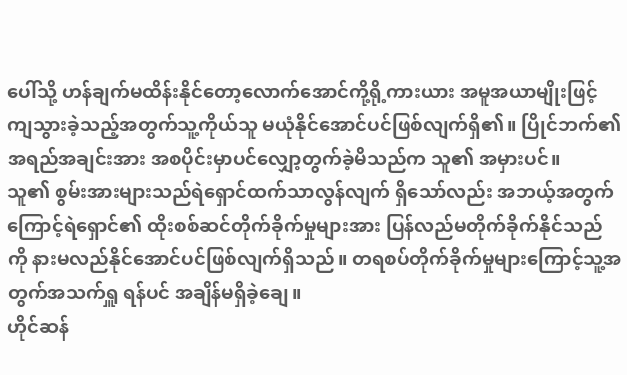ပေါ်သို့ ဟန်ချက်မထိန်းနိုင်တော့လောက်အောင်ကို့ရို့ကားယား အမူအယာမျိုးဖြင့်ကျသွားခဲ့သည့်အတွက်သူ့ကိုယ်သူ မယုံနိုင်အောင်ပင်ဖြစ်လျက်ရှိ၏။ ပြိုင်ဘက်၏ အရည်အချင်းအား အစပိုင်းမှာပင်လျှော့တွက်ခဲ့မိသည်က သူ၏ အမှားပင်။
သူ၏ စွမ်းအားများသည်ရဲရှောင်ထက်သာလွန်လျက် ရှိသော်လည်း အဘယ့်အတွက်ကြောင့်ရဲရှောင်၏ ထိုးစစ်ဆင်တိုက်ခိုက်မှုများအား ပြန်လည်မတိုက်ခိုက်နိုင်သည်ကို နားမလည်နိုင်အောင်ပင်ဖြစ်လျက်ရှိသည်။ တရစပ်တိုက်ခိုက်မှုများကြောင့်သူ့အတွက်အသက်ရှူ ရန်ပင် အချိန်မရှိခဲ့ချေ။
ဟိုင်ဆန်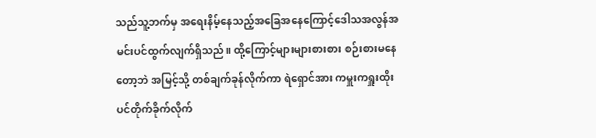သည်သူ့ဘက်မှ အရေးနိမ့်နေသည့်အခြေအနေကြောင့်ဒေါသအလွန်အမင်းပင်ထွက်လျက်ရှိသည်။ ထို့ကြောင့်များများစားစား စဉ်းစားမနေတော့ဘဲ အမြင့်သို့ တစ်ချက်ခုန်လိုက်ကာ ရဲရှောင်အား ကမှူးကရှူးထိုးပင်တိုက်ခိုက်လိုက်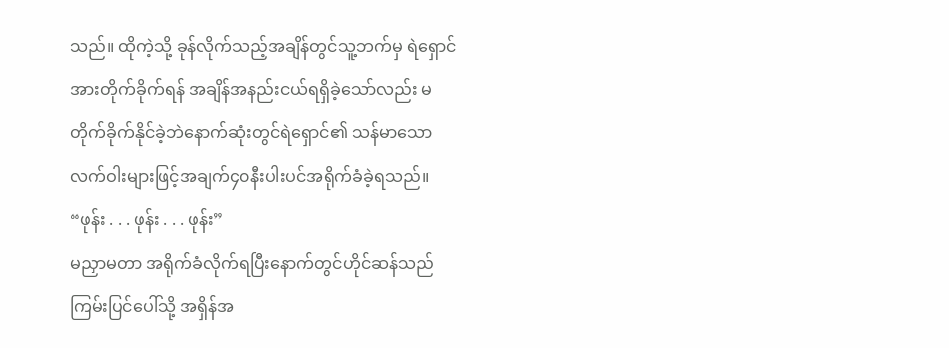သည်။ ထိုကဲ့သို့ ခုန်လိုက်သည့်အချိန်တွင်သူ့ဘက်မှ ရဲရှောင်အားတိုက်ခိုက်ရန် အချိန်အနည်းငယ်ရရှိခဲ့သော်လည်း မတိုက်ခိုက်နိုင်ခဲ့ဘဲနောက်ဆုံးတွင်ရဲရှောင်၏ သန်မာသော လက်ဝါးများဖြင့်အချက်၄၀နီးပါးပင်အရိုက်ခံခဲ့ရသည်။
“ဖုန်း . . . ဖုန်း . . . ဖုန်း”
မညှာမတာ အရိုက်ခံလိုက်ရပြီးနောက်တွင်ဟိုင်ဆန်သည်ကြမ်းပြင်ပေါ်သို့ အရှိန်အ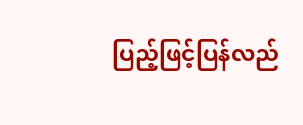ပြည့်ဖြင့်ပြန်လည်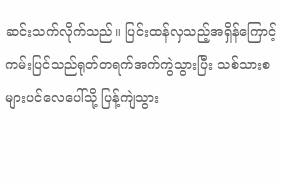ဆင်းသက်လိုက်သည်။ ပြင်းထန်လှသည့်အရှိန်ကြောင့်ကမ်းပြင်သည်ရုတ်တရက်အက်ကွဲသွားပြီး သစ်သားစများပင်လေပေါ်သို့ ပြန့်ကျဲသွား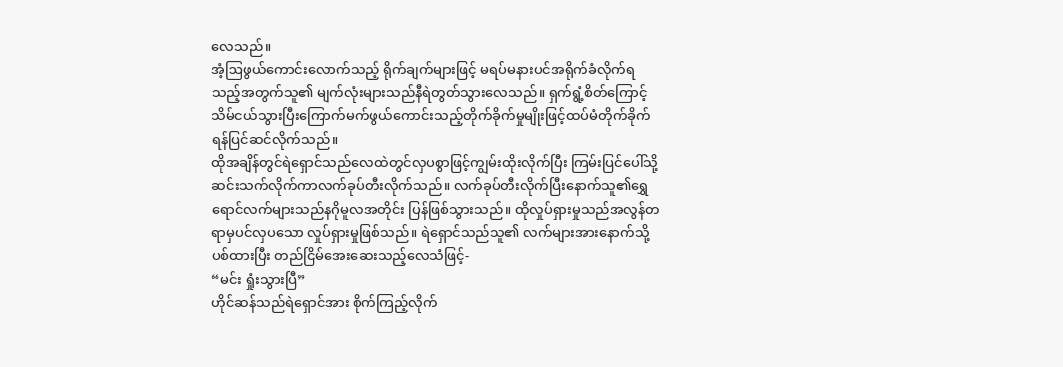လေသည်။
အံ့ဩဖွယ်ကောင်းလောက်သည့် ရိုက်ချက်များဖြင့် မရပ်မနားပင်အရိုက်ခံလိုက်ရသည့်အတွက်သူ၏ မျက်လုံးများသည်နီရဲတွတ်သွားလေသည်။ ရှက်ရွံ့စိတ်ကြောင့်သိမ်ငယ်သွားပြီးကြောက်မက်ဖွယ်ကောင်းသည့်တိုက်ခိုက်မှုမျိုးဖြင့်ထပ်မံတိုက်ခိုက်ရန်ပြင်ဆင်လိုက်သည်။
ထိုအချိန်တွင်ရဲရှောင်သည်လေထဲတွင်လှပစွာဖြင့်ကျွမ်းထိုးလိုက်ပြီး ကြမ်းပြင်ပေါ်သို့ ဆင်းသက်လိုက်ကာလက်ခုပ်တီးလိုက်သည်။ လက်ခုပ်တီးလိုက်ပြီးနောက်သူ၏ရွှေရောင်လက်များသည်နဂိုမူလအတိုင်း ပြန်ဖြစ်သွားသည်။ ထိုလှုပ်ရှားမှုသည်အလွန်တရာမှပင်လှပသော လှုပ်ရှားမှုဖြစ်သည်။ ရဲရှောင်သည်သူ၏ လက်များအားနောက်သို့ပစ်ထားပြီး တည်ငြိမ်အေးဆေးသည့်လေသံဖြင့်-
“မင်း ရှုံးသွားပြီ”
ဟိုင်ဆန်သည်ရဲရှောင်အား စိုက်ကြည့်လိုက်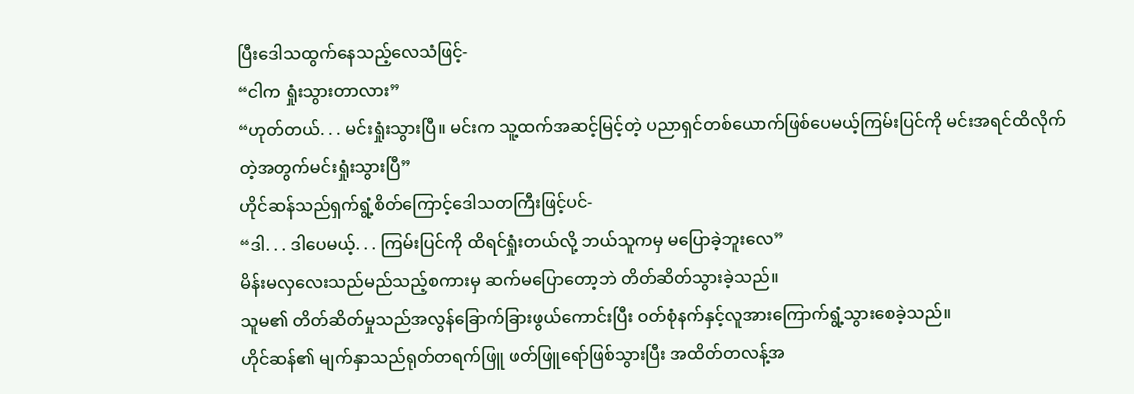ပြီးဒေါသထွက်နေသည့်လေသံဖြင့်-
“ငါက ရှုံးသွားတာလား”
“ဟုတ်တယ်. . . မင်းရှုံးသွားပြီ။ မင်းက သူ့ထက်အဆင့်မြင့်တဲ့ ပညာရှင်တစ်ယောက်ဖြစ်ပေမယ့်ကြမ်းပြင်ကို မင်းအရင်ထိလိုက်တဲ့အတွက်မင်းရှုံးသွားပြီ”
ဟိုင်ဆန်သည်ရှက်ရွံ့စိတ်ကြောင့်ဒေါသတကြီးဖြင့်ပင်-
“ဒါ. . . ဒါပေမယ့်. . . ကြမ်းပြင်ကို ထိရင်ရှုံးတယ်လို့ ဘယ်သူကမှ မပြောခဲ့ဘူးလေ”
မိန်းမလှလေးသည်မည်သည့်စကားမှ ဆက်မပြောတော့ဘဲ တိတ်ဆိတ်သွားခဲ့သည်။
သူမ၏ တိတ်ဆိတ်မှုသည်အလွန်ခြောက်ခြားဖွယ်ကောင်းပြီး ဝတ်စုံနက်နှင့်လူအားကြောက်ရွံ့သွားစေခဲ့သည်။
ဟိုင်ဆန်၏ မျက်နှာသည်ရုတ်တရက်ဖြူ ဖတ်ဖြူရော်ဖြစ်သွားပြီး အထိတ်တလန့်အ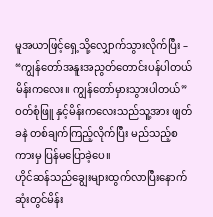မူအယာဖြင့်ရှေ့သို့လျှောက်သွားလိုက်ပြီး –
“ကျွန်တော်အနူးအညွတ်တောင်းပန်ပါတယ်မိန်းကလေး။ ကျွန်တော်မှားသွားပါတယ်”
ဝတ်စုံဖြူ နှင့်မိန်းကလေးသည်သူ့အား ဖျတ်ခနဲ တစ်ချက်ကြည့်လိုက်ပြီး မည်သည့်စကားမှ ပြန်မပြောခဲ့ပေ။
ဟိုင်ဆန်သည်ချွေးများထွက်လာပြီးနောက်ဆုံးတွင်မိန်း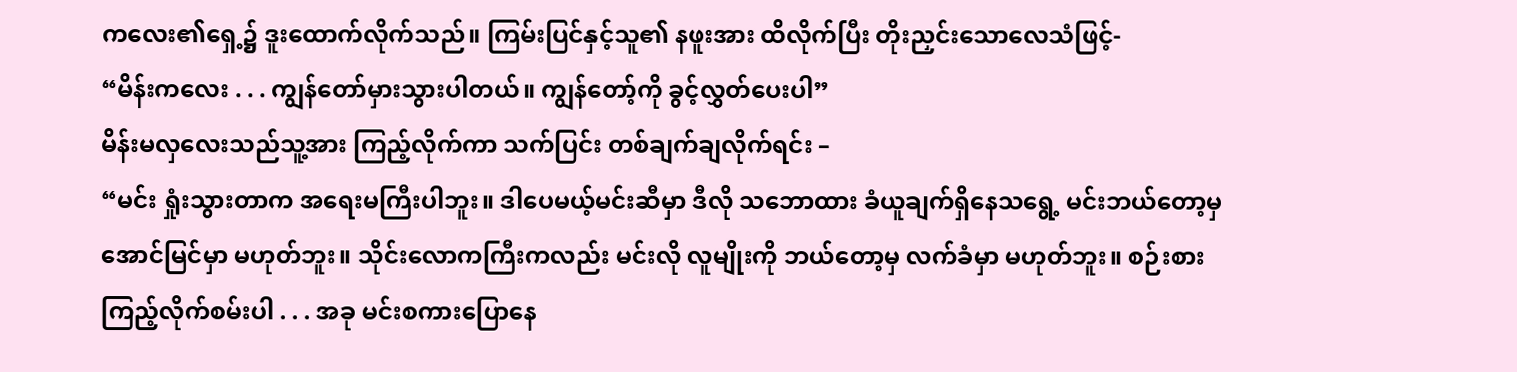ကလေး၏ရှေ့၌ ဒူးထောက်လိုက်သည်။ ကြမ်းပြင်နှင့်သူ၏ နဖူးအား ထိလိုက်ပြီး တိုးညှင်းသောလေသံဖြင့်-
“မိန်းကလေး . . . ကျွန်တော်မှားသွားပါတယ်။ ကျွန်တော့်ကို ခွင့်လွှတ်ပေးပါ”
မိန်းမလှလေးသည်သူ့အား ကြည့်လိုက်ကာ သက်ပြင်း တစ်ချက်ချလိုက်ရင်း –
“မင်း ရှုံးသွားတာက အရေးမကြီးပါဘူး။ ဒါပေမယ့်မင်းဆီမှာ ဒီလို သဘောထား ခံယူချက်ရှိနေသရွေ့ မင်းဘယ်တော့မှအောင်မြင်မှာ မဟုတ်ဘူး။ သိုင်းလောကကြီးကလည်း မင်းလို လူမျိုးကို ဘယ်တော့မှ လက်ခံမှာ မဟုတ်ဘူး။ စဉ်းစားကြည့်လိုက်စမ်းပါ . . . အခု မင်းစကားပြောနေ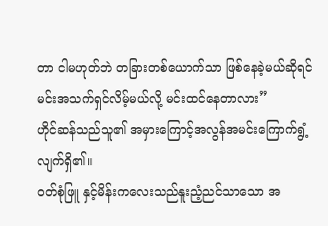တာ ငါမဟုတ်ဘဲ တခြားတစ်ယောက်သာ ဖြစ်နေခဲ့မယ်ဆိုရင်မင်းအသက်ရှင်လိမ့်မယ်လို့ မင်းထင်နေတာလား”
ဟိုင်ဆန်သည်သူ၏ အမှားကြောင့်အလွန်အမင်းကြောက်ရွံ့လျက်ရှိ၏။
ဝတ်စုံဖြူ နှင့်မိန်းကလေးသည်နူးညံ့ညင်သာသော အ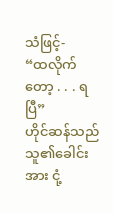သံဖြင့်-
“ထလိုက်တော့ . . . ရပြီ”
ဟိုင်ဆန်သည်သူ၏ခေါင်းအား ငုံ့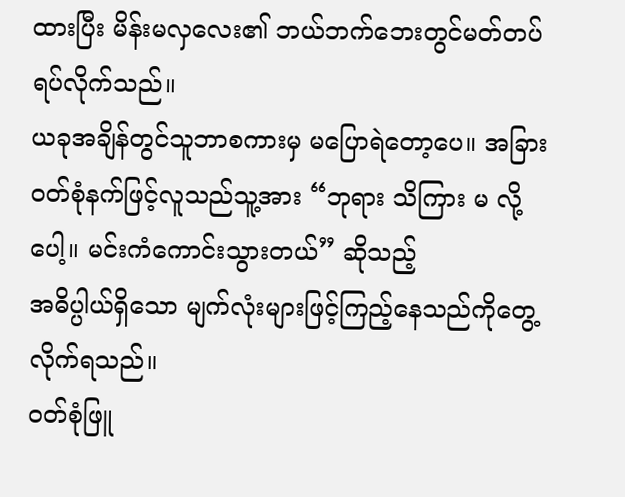ထားပြီး မိန်းမလှလေး၏ ဘယ်ဘက်ဘေးတွင်မတ်တပ်ရပ်လိုက်သည်။
ယခုအချိန်တွင်သူဘာစကားမှ မပြောရဲတော့ပေ။ အခြားဝတ်စုံနက်ဖြင့်လူသည်သူ့အား “ဘုရား သိကြား မ လို့ပေါ့။ မင်းကံကောင်းသွားတယ်” ဆိုသည့်
အဓိပ္ပါယ်ရှိသော မျက်လုံးများဖြင့်ကြည့်နေသည်ကိုတွေ့လိုက်ရသည်။
ဝတ်စုံဖြူ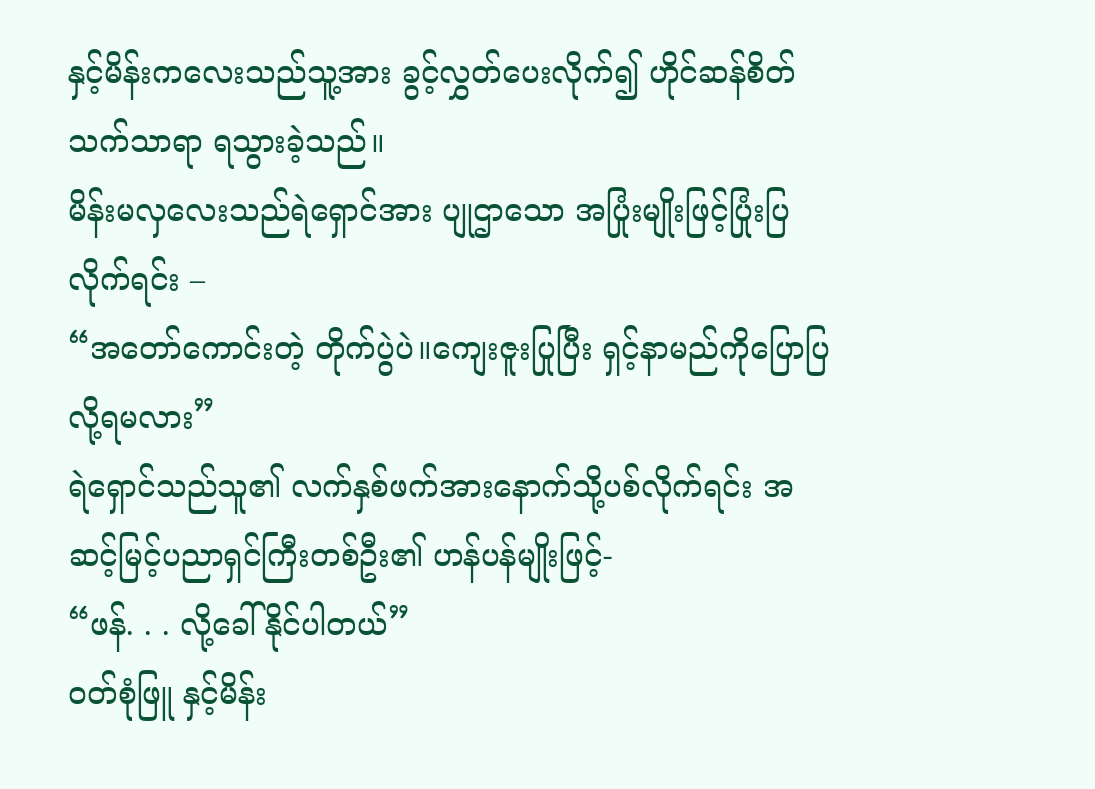နှင့်မိန်းကလေးသည်သူ့အား ခွင့်လွှတ်ပေးလိုက်၍ ဟိုင်ဆန်စိတ်သက်သာရာ ရသွားခဲ့သည်။
မိန်းမလှလေးသည်ရဲရှောင်အား ပျုဌာသော အပြုံးမျိုးဖြင့်ပြုံးပြလိုက်ရင်း –
“အတော်ကောင်းတဲ့ တိုက်ပွဲပဲ။ကျေးဇူးပြုပြီး ရှင့်နာမည်ကိုပြောပြလို့ရမလား”
ရဲရှောင်သည်သူ၏ လက်နှစ်ဖက်အားနောက်သို့ပစ်လိုက်ရင်း အဆင့်မြင့်ပညာရှင်ကြီးတစ်ဦး၏ ဟန်ပန်မျိုးဖြင့်-
“ဖန်. . . လို့ခေါ်နိုင်ပါတယ်”
ဝတ်စုံဖြူ နှင့်မိန်း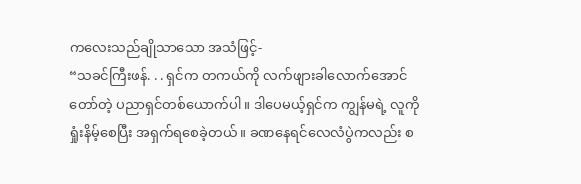ကလေးသည်ချိုသာသော အသံဖြင့်-
“သခင်ကြီးဖန်. . . ရှင်က တကယ်ကို လက်ဖျားခါလောက်အောင်တော်တဲ့ ပညာရှင်တစ်ယောက်ပါ။ ဒါပေမယ့်ရှင်က ကျွန်မရဲ့ လူကို ရှုံးနိမ့်စေပြီး အရှက်ရစေခဲ့တယ်။ ခဏနေရင်လေလံပွဲကလည်း စ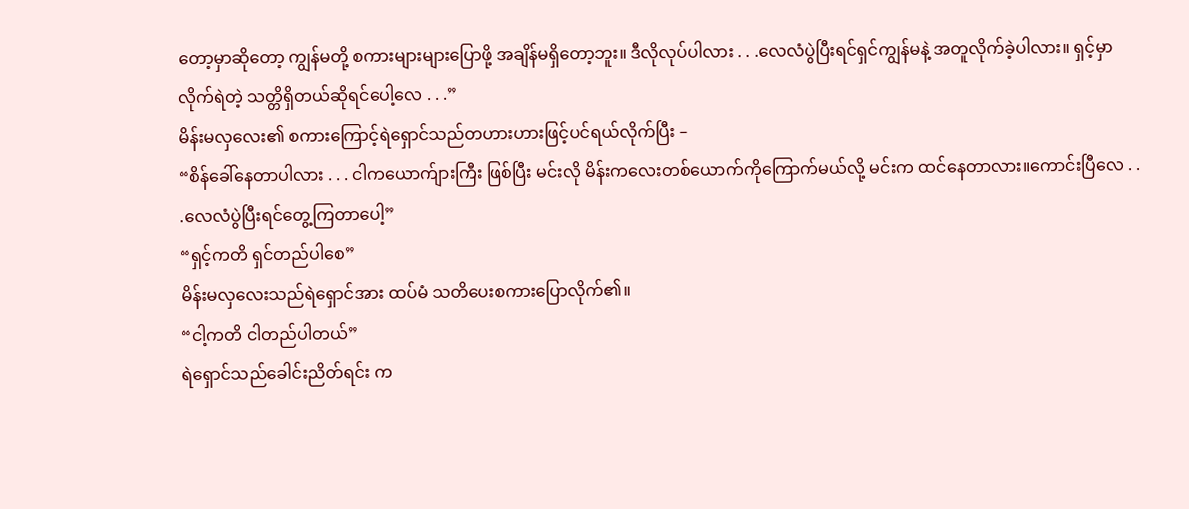တော့မှာဆိုတော့ ကျွန်မတို့ စကားများများပြောဖို့ အချိန်မရှိတော့ဘူး။ ဒီလိုလုပ်ပါလား . . .လေလံပွဲပြီးရင်ရှင်ကျွန်မနဲ့ အတူလိုက်ခဲ့ပါလား။ ရှင့်မှာ လိုက်ရဲတဲ့ သတ္တိရှိတယ်ဆိုရင်ပေါ့လေ . . .”
မိန်းမလှလေး၏ စကားကြောင့်ရဲရှောင်သည်တဟားဟားဖြင့်ပင်ရယ်လိုက်ပြီး –
“စိန်ခေါ်နေတာပါလား . . . ငါကယောက်ျားကြီး ဖြစ်ပြီး မင်းလို မိန်းကလေးတစ်ယောက်ကိုကြောက်မယ်လို့ မင်းက ထင်နေတာလား။ကောင်းပြီလေ . . .လေလံပွဲပြီးရင်တွေ့ကြတာပေါ့”
“ရှင့်ကတိ ရှင်တည်ပါစေ”
မိန်းမလှလေးသည်ရဲရှောင်အား ထပ်မံ သတိပေးစကားပြောလိုက်၏။
“ငါ့ကတိ ငါတည်ပါတယ်”
ရဲရှောင်သည်ခေါင်းညိတ်ရင်း က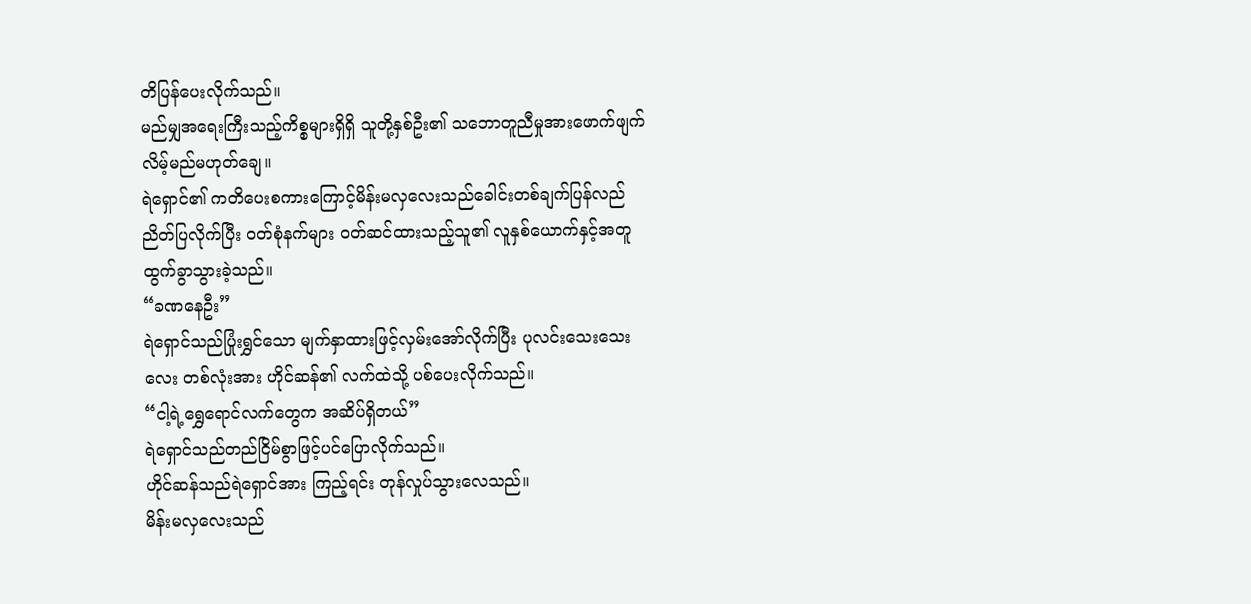တိပြန်ပေးလိုက်သည်။
မည်မျှအရေးကြီးသည့်ကိစ္စများရှိရှိ သူတို့နှစ်ဦး၏ သဘောတူညီမှုအားဖောက်ဖျက်လိမ့်မည်မဟုတ်ချေ။
ရဲရှောင်၏ ကတိပေးစကားကြောင့်မိန်းမလှလေးသည်ခေါင်းတစ်ချက်ပြန်လည်ညိတ်ပြလိုက်ပြီး ဝတ်စုံနက်များ ဝတ်ဆင်ထားသည့်သူ၏ လူနှစ်ယောက်နှင့်အတူ ထွက်ခွာသွားခဲ့သည်။
“ခဏနေဦး”
ရဲရှောင်သည်ပြုံးရွှင်သော မျက်နှာထားဖြင့်လှမ်းအော်လိုက်ပြီး ပုလင်းသေးသေးလေး တစ်လုံးအား ဟိုင်ဆန်၏ လက်ထဲသို့ ပစ်ပေးလိုက်သည်။
“ငါ့ရဲ့ရွှေရောင်လက်တွေက အဆိပ်ရှိတယ်”
ရဲရှောင်သည်တည်ငြိမ်စွာဖြင့်ပင်ပြောလိုက်သည်။
ဟိုင်ဆန်သည်ရဲရှောင်အား ကြည့်ရင်း တုန်လှုပ်သွားလေသည်။
မိန်းမလှလေးသည်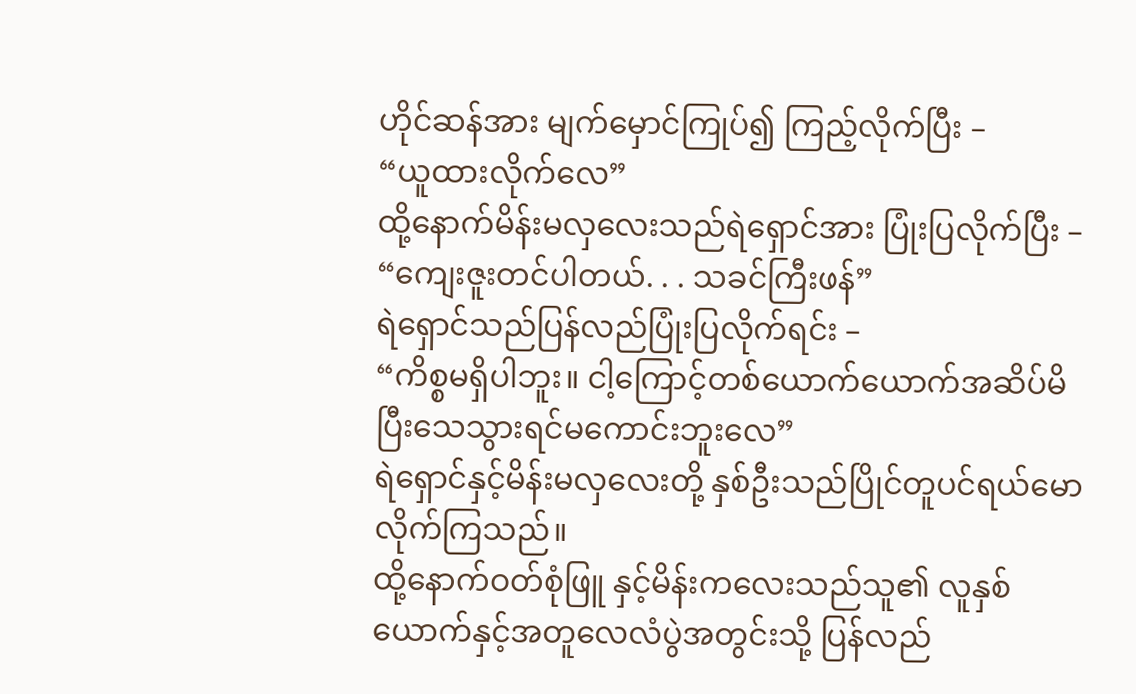ဟိုင်ဆန်အား မျက်မှောင်ကြုပ်၍ ကြည့်လိုက်ပြီး –
“ယူထားလိုက်လေ”
ထို့နောက်မိန်းမလှလေးသည်ရဲရှောင်အား ပြုံးပြလိုက်ပြီး –
“ကျေးဇူးတင်ပါတယ်. . . သခင်ကြီးဖန်”
ရဲရှောင်သည်ပြန်လည်ပြုံးပြလိုက်ရင်း –
“ကိစ္စမရှိပါဘူး။ ငါ့ကြောင့်တစ်ယောက်ယောက်အဆိပ်မိပြီးသေသွားရင်မကောင်းဘူးလေ”
ရဲရှောင်နှင့်မိန်းမလှလေးတို့ နှစ်ဦးသည်ပြိုင်တူပင်ရယ်မောလိုက်ကြသည်။
ထို့နောက်ဝတ်စုံဖြူ နှင့်မိန်းကလေးသည်သူ၏ လူနှစ်ယောက်နှင့်အတူလေလံပွဲအတွင်းသို့ ပြန်လည်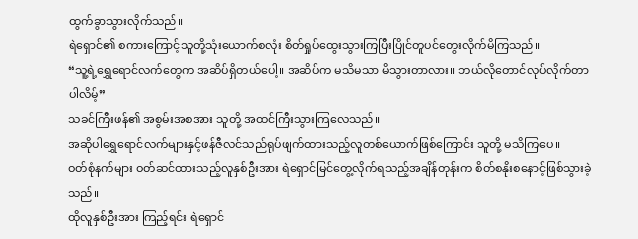ထွက်ခွာသွားလိုက်သည်။
ရဲရှောင်၏ စကားကြောင့်သူတို့သုံးယောက်စလုံး စိတ်ရှုပ်ထွေးသွားကြပြီးပြိုင်တူပင်တွေးလိုက်မိကြသည်။
“သူ့ရဲ့ရွှေရောင်လက်တွေက အဆိပ်ရှိတယ်ပေါ့။ အဆိပ်က မသိမသာ မိသွားတာလား။ ဘယ်လိုတောင်လုပ်လိုက်တာပါလိမ့်”
သခင်ကြီးဖန်၏ အစွမ်းအစအား သူတို့ အထင်ကြီးသွားကြလေသည်။
အဆိုပါရွှေရောင်လက်များနှင့်ဖန်ဇီလင်သည်ရုပ်ဖျက်ထားသည့်လူတစ်ယောက်ဖြစ်ကြောင်း သူတို့ မသိကြပေ။
ဝတ်စုံနက်များ ဝတ်ဆင်ထားသည့်လူနှစ်ဦးအား ရဲရှောင်မြင်တွေ့လိုက်ရသည့်အချိန်တုန်းက စိတ်စနိုးစနောင့်ဖြစ်သွားခဲ့သည်။
ထိုလူနှစ်ဦးအား ကြည့်ရင်း ရဲရှောင်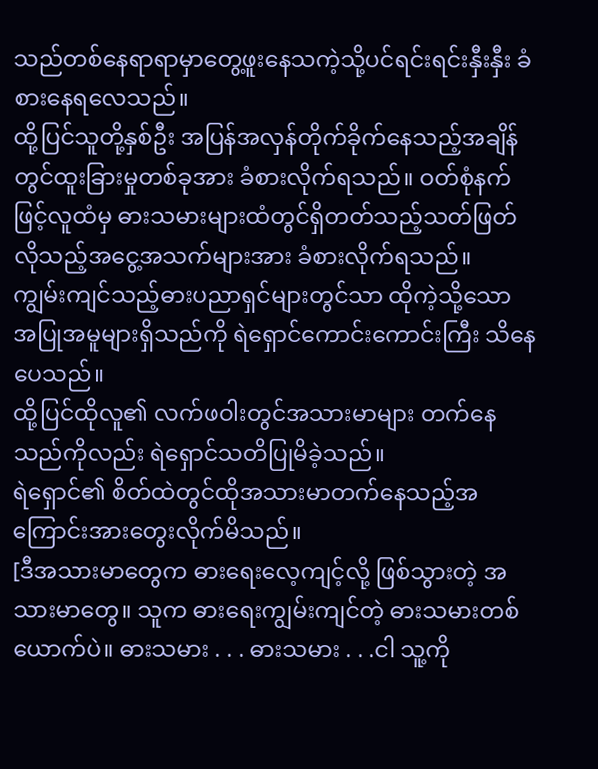သည်တစ်နေရာရာမှာတွေ့ဖူးနေသကဲ့သို့ပင်ရင်းရင်းနှီးနှီး ခံစားနေရလေသည်။
ထို့ပြင်သူတို့နှစ်ဦး အပြန်အလှန်တိုက်ခိုက်နေသည့်အချိန်တွင်ထူးခြားမှုတစ်ခုအား ခံစားလိုက်ရသည်။ ဝတ်စုံနက်ဖြင့်လူထံမှ ဓားသမားများထံတွင်ရှိတတ်သည့်သတ်ဖြတ်လိုသည့်အငွေ့အသက်များအား ခံစားလိုက်ရသည်။
ကျွမ်းကျင်သည့်ဓားပညာရှင်များတွင်သာ ထိုကဲ့သို့သော အပြုအမူများရှိသည်ကို ရဲရှောင်ကောင်းကောင်းကြီး သိနေပေသည်။
ထို့ပြင်ထိုလူ၏ လက်ဖဝါးတွင်အသားမာများ တက်နေသည်ကိုလည်း ရဲရှောင်သတိပြုမိခဲ့သည်။
ရဲရှောင်၏ စိတ်ထဲတွင်ထိုအသားမာတက်နေသည့်အကြောင်းအားတွေးလိုက်မိသည်။
[ဒီအသားမာတွေက ဓားရေးလေ့ကျင့်လို့ ဖြစ်သွားတဲ့ အသားမာတွေ။ သူက ဓားရေးကျွမ်းကျင်တဲ့ ဓားသမားတစ်ယောက်ပဲ။ ဓားသမား . . . ဓားသမား . . .ငါ သူ့ကို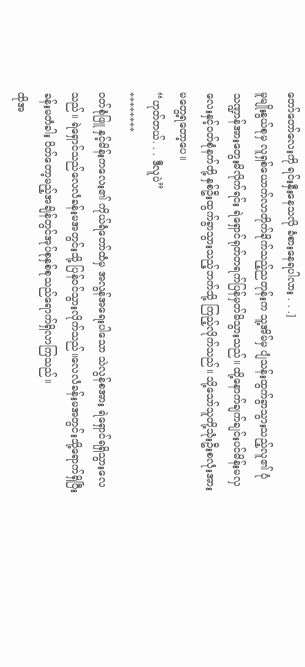တော်တော်လေးကို ရင်းနှီးနေသလို ခံစားနေရပါလား . . .]
မူမျိုးနွယ်စုမှ လူရှစ်ယောက်လာတိုက်ခိုက်သည့်ညတုန်းက သူ့အိမ်မှ ပျံသန်းထွက်ခွာသွားသည့်လူ၏ ပုံသဏ္ဍာန်အားတွေးမိလိုက်ရင်း ရဲရှောင်ရုတ်တရက်ပြန်မှတ်မိသွားသည်။ ထို့နောက်ချက်ချင်းပင်မိန်းမလှလေးနှင့်ဝတ်စုံနက်တို့ နှစ်ဦးထွက်ခွာသွားသည့်ဘက်သို့ ကြည့်လိုက်သည်။ သို့သော်သူတို့သုံးဦးစလုံးအား မတွေ့ရတော့ပေ။
“ဟုတ်တယ်. . . ဒီလူပဲ”
********
ဝတ်စုံဖြူ နှင့်မိန်းကလေး၏ ကိုယ်ရံတော်ထံမှ အလွန်အရေးပါသော သဲလွန်စအား ရဲရှောင်ရရှိသွားလေသည်။ ရဲရှောင်သည်လေလံခန်းမအတွင်းသို့ ပြန်ဝင်သွားလိုက်သည်။လေလံခန်းမအတွင်းသို့ရောက်ရှိပြီး ခန်းမတံခါး ပိတ်တော့မည့်အချိန်တွင်အုပ်စုနှစ်စုသည်ရောက်ရှိလာကြသည်။
ထိုအ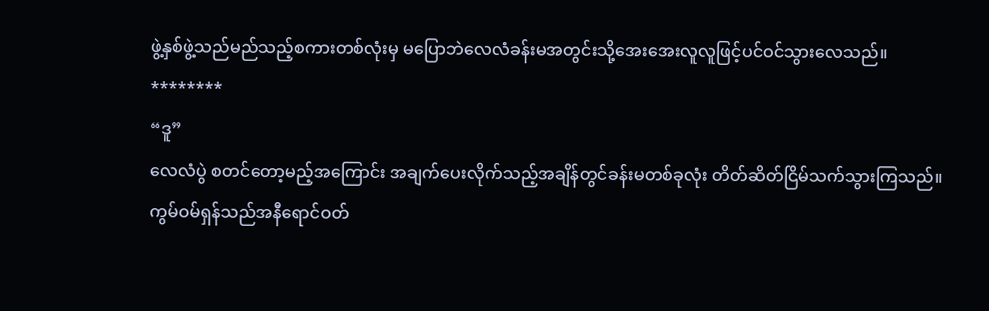ဖွဲ့နှစ်ဖွဲ့သည်မည်သည့်စကားတစ်လုံးမှ မပြောဘဲလေလံခန်းမအတွင်းသို့အေးအေးလူလူဖြင့်ပင်ဝင်သွားလေသည်။
********
“ဒူ”
လေလံပွဲ စတင်တော့မည့်အကြောင်း အချက်ပေးလိုက်သည့်အချိန်တွင်ခန်းမတစ်ခုလုံး တိတ်ဆိတ်ငြိမ်သက်သွားကြသည်။
ကွမ်ဝမ်ရှန်သည်အနီရောင်ဝတ်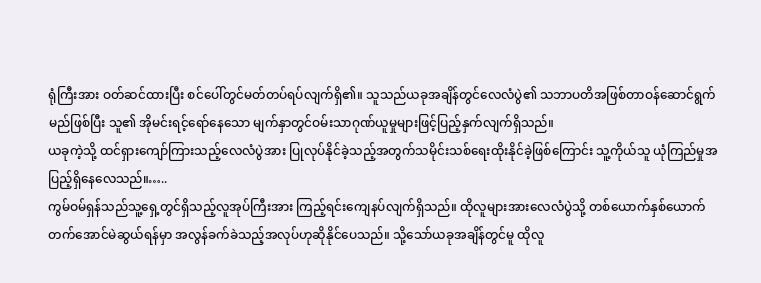ရုံကြီးအား ဝတ်ဆင်ထားပြီး စင်ပေါ်တွင်မတ်တပ်ရပ်လျက်ရှိ၏။ သူသည်ယခုအချိန်တွင်လေလံပွဲ၏ သဘာပတိအဖြစ်တာဝန်ဆောင်ရွက်မည်ဖြစ်ပြီး သူ၏ အိုမင်းရင့်ရော်နေသော မျက်နှာတွင်ဝမ်းသာဂုဏ်ယူမှုများဖြင့်ပြည့်နှက်လျက်ရှိသည်။
ယခုကဲ့သို့ ထင်ရှားကျော်ကြားသည့်လေလံပွဲအား ပြုလုပ်နိုင်ခဲ့သည့်အတွက်သမိုင်းသစ်ရေးထိုးနိုင်ခဲ့ဖြစ်ကြောင်း သူ့ကိုယ်သူ ယုံကြည်မှုအပြည့်ရှိနေလေသည်။…..
ကွမ်ဝမ်ရှန်သည်သူ့ရှေ့တွင်ရှိသည့်လူအုပ်ကြီးအား ကြည့်ရင်းကျေနပ်လျက်ရှိသည်။ ထိုလူများအားလေလံပွဲသို့ တစ်ယောက်နှစ်ယောက်တက်အောင်မဲဆွယ်ရန်မှာ အလွန်ခက်ခဲသည့်အလုပ်ဟုဆိုနိုင်ပေသည်။ သို့သော်ယခုအချိန်တွင်မူ ထိုလူ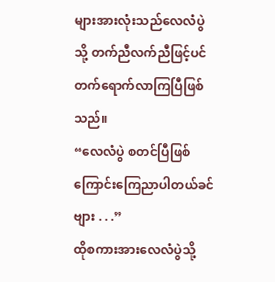များအားလုံးသည်လေလံပွဲသို့ တက်ညီလက်ညီဖြင့်ပင်တက်ရောက်လာကြပြီဖြစ်သည်။
“လေလံပွဲ စတင်ပြီဖြစ်ကြောင်းကြေညာပါတယ်ခင်ဗျား . . .”
ထိုစကားအားလေလံပွဲသို့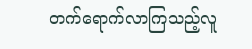တက်ရောက်လာကြသည့်လူ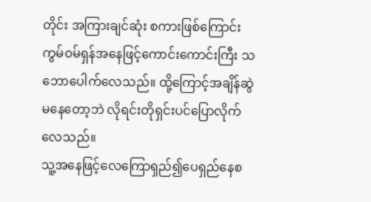တိုင်း အကြားချင်ဆုံး စကားဖြစ်ကြောင်း ကွမ်ဝမ်ရှန်အနေဖြင့်ကောင်းကောင်းကြီး သဘောပေါက်လေသည်။ ထို့ကြောင့်အချိန်ဆွဲမနေတော့ဘဲ လိုရင်းတိုရှင်းပင်ပြောလိုက်လေသည်။
သူ့အနေဖြင့်လေကြောရှည်၍ပေရှည်နေစ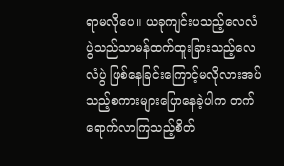ရာမလိုပေ။ ယခုကျင်းပသည့်လေလံပွဲသည်သာမန်ထက်ထူးခြားသည့်လေလံပွဲ ဖြစ်နေခြင်းကြောင့်မလိုလားအပ်သည့်စကားများပြောနေခဲ့ပါက တက်ရောက်လာကြသည့်စိတ်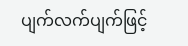ပျက်လက်ပျက်ဖြင့်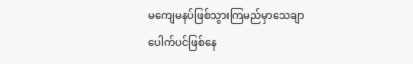မကျေမနပ်ဖြစ်သွားကြမည်မှာသေချာပေါက်ပင်ဖြစ်နေ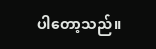ပါတော့သည်။